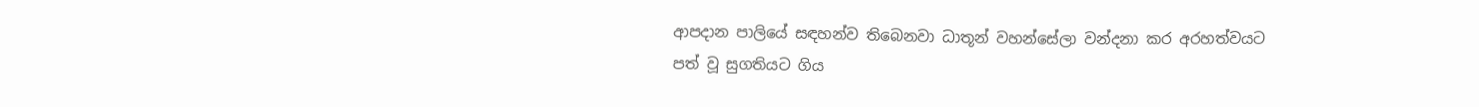ආපදාන පාලියේ සඳහන්ව තිබෙනවා ධාතූන් වහන්සේලා වන්දනා කර අරහත්වයට පත් වූ සුගතියට ගිය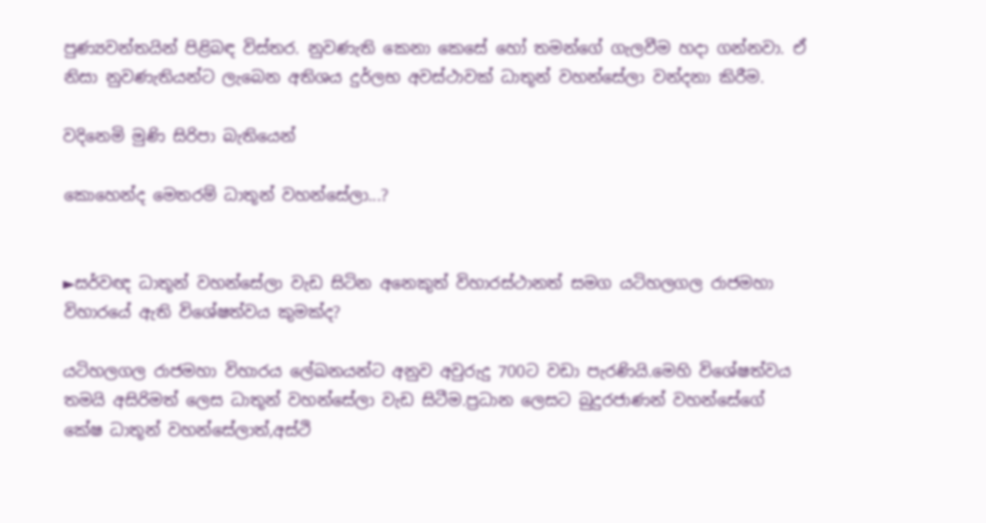පුණ්‍යවන්තයින් පිළිබඳ විස්තර. නුවණැති කෙනා කෙසේ හෝ තමන්ගේ ගැලවීම හදා ගන්නවා. ඒ නිසා නුවණැතියන්ට ලැබෙන අතිශය දුර්ලභ අවස්ථාවක් ධාතූන් වහන්සේලා වන්දනා කිරීම.

වදිනෙමි මුණි සිරිපා බැතියෙන්

කොහෙන්ද මෙතරම් ධාතූන් වහන්සේලා...?


►සර්වඥ ධාතූන් වහන්සේලා වැඩ සිටින අනෙකුත් විහාරස්ථානත් සමග යටිහලගල රාජමහා විහාරයේ ඇති විශේෂත්වය කුමක්ද?

යටිහලගල රාජමහා විහාරය ලේඛනයන්ට අනුව අවුරුදු 700ට වඩා පැරණියි.මෙහි විශේෂත්වය තමයි අසිරිමත් ලෙස ධාතූන් වහන්සේලා වැඩ සිටීම.ප්‍රධාන ලෙසට බුදුරජාණන් වහන්සේගේ කේෂ ධාතූන් වහන්සේලාත්,අස්ථි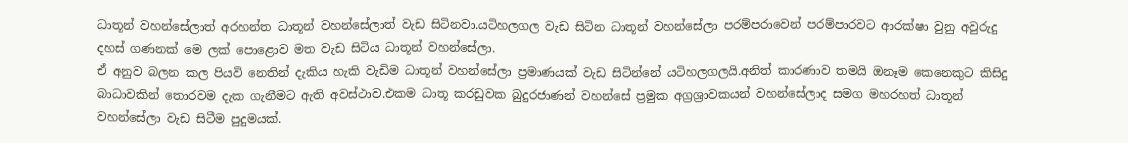ධාතූන් වහන්සේලාත් අරහන්ත ධාතූන් වහන්සේලාත් වැඩ සිටිනවා.යටිහලගල වැඩ සිටින ධාතූන් වහන්සේලා පරම්පරාවෙන් පරම්පාරවට ආරක්ෂා වුනු අවුරුදු දහස් ගණනක් මෙ ලක් පොළොව මත වැඩ සිටිය ධාතූන් වහන්සේලා.
ඒ අනුව බලන කල පියවි නෙතින් දැකිය හැකි වැඩිම ධාතූන් වහන්සේලා ප්‍රමාණයක් වැඩ සිටින්නේ යටිහලගලයි.අනිත් කාරණාව තමයි ඔනෑම කෙනෙකුට කිසිදු බාධාවකින් තොරවම දැක ගැනීමට ඇති අවස්ථාව.එකම ධාතූ කරඩුවක බුදුරජාණන් වහන්සේ ප්‍රමුක අග්‍රශ්‍රාවකයන් වහන්සේලාද සමග මහරහත් ධාතූන් වහන්සේලා වැඩ සිටීම පුදුමයක්.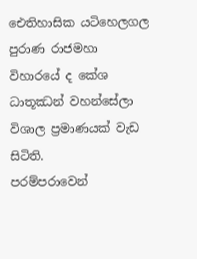ඓතිහාසික යටිහෙලගල පුරාණ රාජමහා විහාරයේ ද කේශ ධාතූඣන් වහන්සේලා විශාල ප්‍රමාණයක් වැඩ සිටිති.
පරම්පරාවෙන්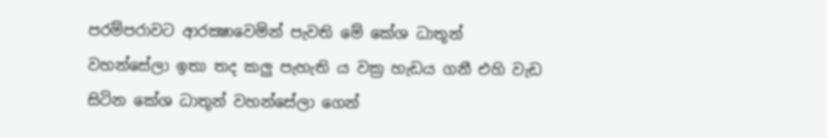පරම්පරාවට ආරක්‍ෂාවෙමින් පැවති මේ කේශ ධාතූන් වහන්සේලා ඉතා තද කලු පැහැති ය වක්‍ර හැඩය ගනී එහි වැඩ සිටින කේශ ධාතූන් වහන්සේලා ගෙන්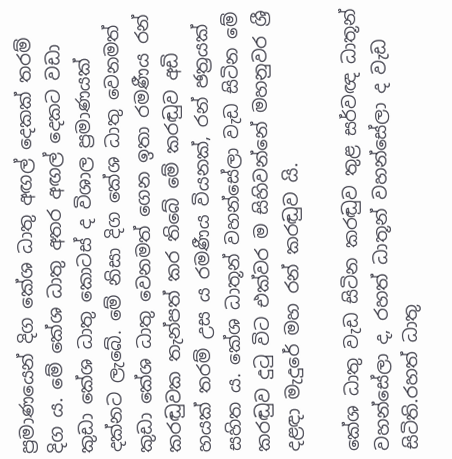ප්‍රමාණයෙන් දිග කේශ ධාතු අඟල් දෙකක් තරම් දිග ය. මේ කේශ ධාතු අතර අඟල් දෙකට වඩා කුඩා කේශ ධාතු කොටස් ද විශාල ප්‍රමාණයක් දක්නට ලැබේ. මේ නිසා දිග කේශ ධාතු වෙනමත් කුඩා කේශ ධාතු වෙනමත් ගෙන ඉතා රමණීය රන් කරඬුවක තැන්පත් කර තිබේ මේ කරඬුව අඩි හයක් තරම් උස ය රමණීය වියනක්, රන් ඡත්‍රයක් සහිත ය. කේශ ධාතූන් වහන්සේලා වැඩ සිටින මේ කරඬුව දුටු විට එක්වර ම සිහිවන්නේ මහනුවර ශ්‍රී දළඳා මැදුරේ මහ රන් කරඬුව යි.

කේශ ධාතු වැඩ සිටින කරඬුව තුළ සර්වඥ ධාතූන් වහන්සේලා ද, රහත් ධාතූන් වහන්සේලා ද වැඩ සිටිති.රහත් ධාතු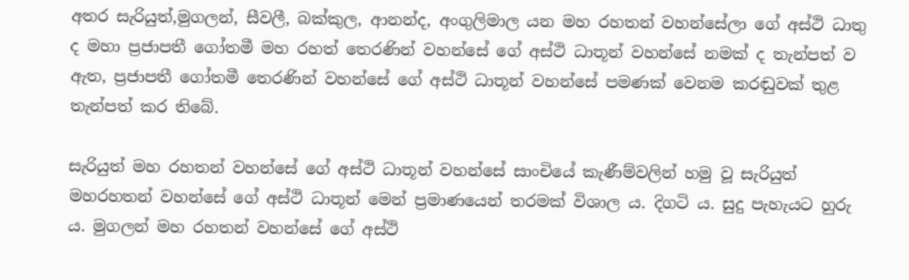අතර සැරියුත්,මුගලන්, සීවලී, බක්කුල, ආනන්ද, අංගුලිමාල යන මහ රහතන් වහන්සේලා ගේ අස්ථි ධාතු ද මහා ප්‍රජාපතී ගෝතමී මහ රහත් තෙරණින් වහන්සේ ගේ අස්ථි ධාතූන් වහන්සේ නමක් ද තැන්පත් ව ඇත, ප්‍රජාපතී ගෝතමී තෙරණින් වහන්සේ ගේ අස්ථි ධාතූන් වහන්සේ පමණක් වෙනම කරඬුවක් තුළ තැන්පත් කර තිබේ.

සැරියුත් මහ රහතන් වහන්සේ ගේ අස්ථි ධාතූන් වහන්සේ සාංචියේ කැණීම්වලින් හමු වූ සැරියුත් මහරහතන් වහන්සේ ගේ අස්ථි ධාතූන් මෙන් ප්‍රමාණයෙන් තරමක් විශාල ය. දිගටි ය. සුදු පැහැයට හුරු ය. මුගලන් මහ රහතන් වහන්සේ ගේ අස්ථි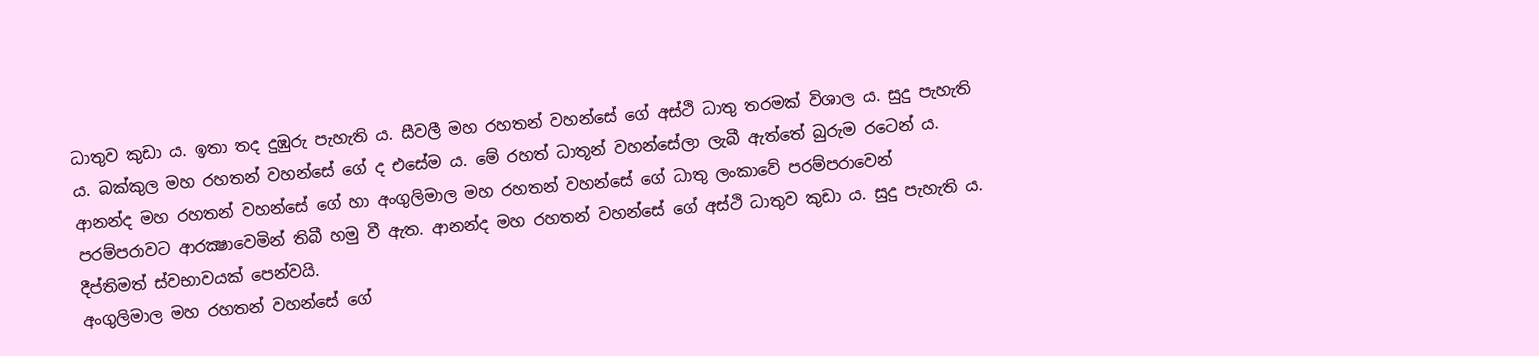ධාතුව කුඩා ය. ඉතා තද දුඹුරු පැහැති ය. සීවලී මහ රහතන් වහන්සේ ගේ අස්ථි ධාතු තරමක් විශාල ය. සුදු පැහැති ය. බක්කුල මහ රහතන් වහන්සේ ගේ ද එසේම ය. මේ රහත් ධාතූන් වහන්සේලා ලැබී ඇත්තේ බුරුම රටෙන් ය.
ආනන්ද මහ රහතන් වහන්සේ ගේ හා අංගුලිමාල මහ රහතන් වහන්සේ ගේ ධාතු ලංකාවේ පරම්පරාවෙන් පරම්පරාවට ආරක්‍ෂාවෙමින් තිබී හමු වී ඇත. ආනන්ද මහ රහතන් වහන්සේ ගේ අස්ථි ධාතුව කුඩා ය. සුදු පැහැති ය. දීප්තිමත් ස්වභාවයක් පෙන්වයි.
අංගුලිමාල මහ රහතන් වහන්සේ ගේ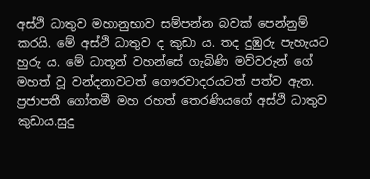අස්ථි ධාතුව මහානුභාව සම්පන්න බවක් පෙන්නුම් කරයි. මේ අස්ථි ධාතුව ද කුඩා ය. තද දුඹුරු පැහැයට හුරු ය. මේ ධාතූන් වහන්සේ ගැබිණි මව්වරුන් ගේ මහත් වූ වන්දනාවටත් ගෞරවාදරයටත් පත්ව ඇත.
ප්‍රජාපතී ගෝතමී මහ රහත් තෙරණියගේ අස්ථි ධාතුව කුඩාය.සුදු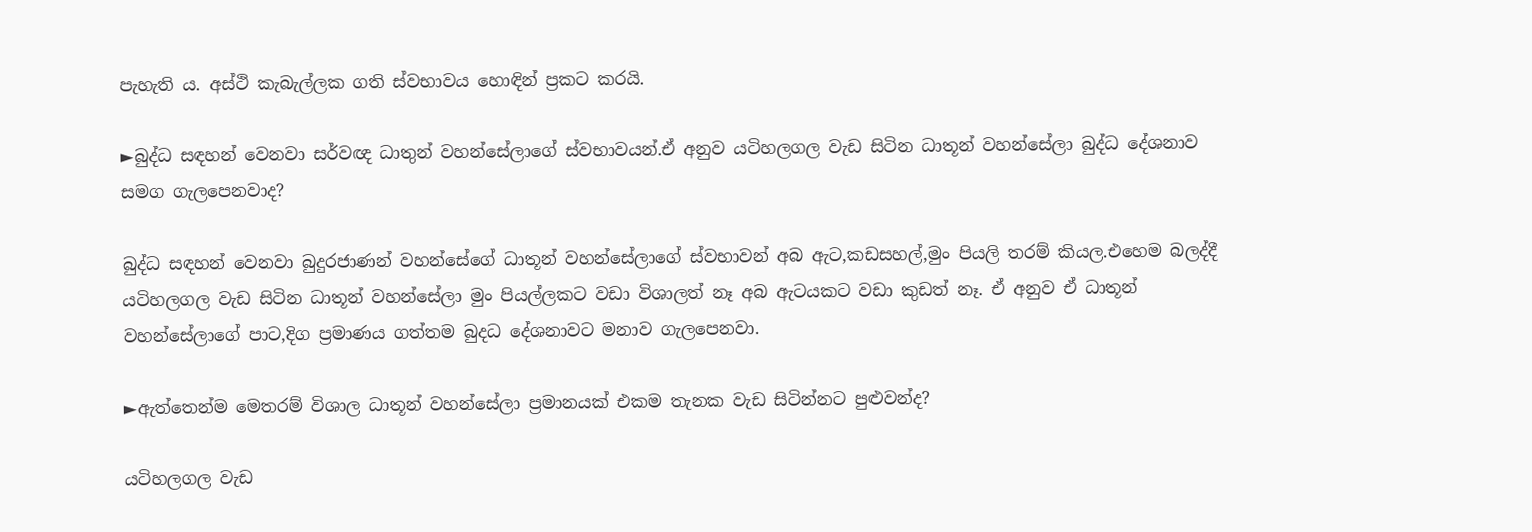පැහැති ය. අස්ථි කැබැල්ලක ගති ස්වභාවය හොඳින් ප්‍රකට කරයි.

►බුද්ධ සඳහන් වෙනවා සර්වඥ ධාතුන් වහන්සේලාගේ ස්වභාවයන්.ඒ අනුව යටිහලගල වැඩ සිටින ධාතූන් වහන්සේලා බුද්ධ දේශනාව සමග ගැලපෙනවාද?

බුද්ධ සඳහන් වෙනවා බුදුරජාණන් වහන්සේගේ ධාතූන් වහන්සේලාගේ ස්වභාවන් අබ ඇට,කඩසහල්,මුං පියලි තරම් කියල.එහෙම බලද්දී යටිහලගල වැඩ සිටින ධාතූන් වහන්සේලා මුං පියල්ලකට වඩා විශාලත් නෑ අබ ඇටයකට වඩා කුඩත් නෑ. ඒ අනුව ඒ ධාතූන් වහන්සේලාගේ පාට,දිග ප්‍රමාණය ගත්තම බුදධ දේශනාවට මනාව ගැලපෙනවා.

►ඇත්තෙන්ම මෙතරම් විශාල ධාතූන් වහන්සේලා ප්‍රමානයක් එකම තැනක වැඩ සිටින්නට පුළුවන්ද?

යටිහලගල වැඩ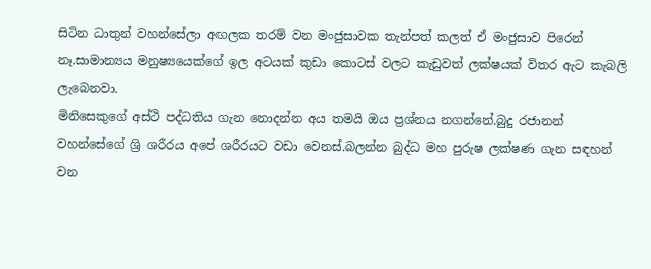සිටින ධාතුන් වහන්සේලා අඟලක තරම් වන මංජුසාවක තැන්පත් කලත් ඒ මංජුසාව පිරෙන් නෑ.සාමාන්‍යය මනුෂ්‍යයෙක්ගේ ඉල අටයක් කුඩා කොටස් වලට කැඩුවත් ලක්ෂයක් විතර ඇට කැබලි ලැබෙනවා.
මිනිසෙකුගේ අස්ථි පද්ධතිය ගැන නොදන්න අය තමයි ඔය ප්‍රශ්නය නගන්නේ.බුදු රජානන් වහන්සේගේ ශ්‍රි ශරීරය අපේ ශරීරයට වඩා වෙනස්.බලන්න බුද්ධ මහ පුරුෂ ලක්ෂණ ගැන සඳහන් වන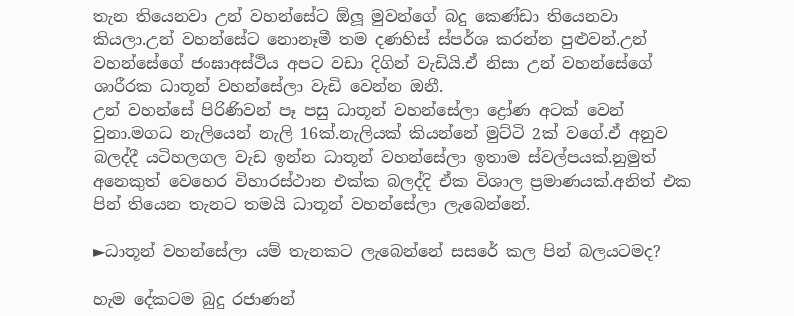තැන තියෙනවා උන් වහන්සේට ඕලූ මුවන්ගේ බදු කෙණ්ඩා තියෙනවා කියලා.උන් වහන්සේට නොනෑමී තම දණහිස් ස්පර්ශ කරන්න පුළුවන්.උන් වහන්සේගේ ජංඝාඅස්ථිය අපට වඩා දිගින් වැඩියි.ඒ නිසා උන් වහන්සේගේ ශාරීරක ධාතූන් වහන්සේලා වැඩි වෙන්න ඔනී.
උන් වහන්සේ පිරිණිවන් පෑ පසු ධාතූන් වහන්සේලා ද්‍රෝණ අටක් වෙන් වුනා.මගධ නැලියෙන් නැලි 16ක්.නැලියක් කියන්නේ මුට්ටි 2ක් වගේ.ඒ අනුව බලද්දී යටිහලගල වැඩ ඉන්න ධාතූන් වහන්සේලා ඉතාම ස්වල්පයක්.නුමුත් අනෙකුත් වෙහෙර විහාරස්ථාන එක්ක බලද්දි ඒක විශාල ප්‍රමාණයක්.අනිත් එක පින් තියෙන තැනට තමයි ධාතූන් වහන්සේලා ලැබෙන්නේ.

►ධාතූන් වහන්සේලා යම් තැනකට ලැබෙන්නේ සසරේ කල පින් බලයටමද?

හැම දේකටම බුදු රජාණන්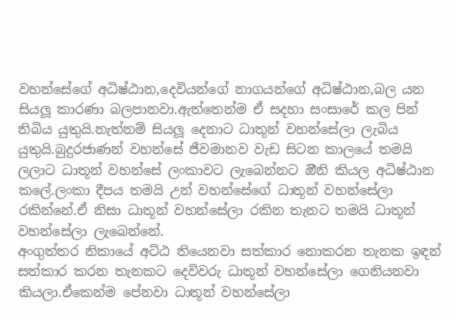වහන්සේගේ අධිෂ්ඨාන,දෙවියන්ගේ නාගයන්ගේ අධිෂ්ඨාන,බල යන සියලූ කාරණා බලපානවා.ඇත්තෙන්ම ඒ සදහා සංසාරේ කල පින් තිබිය යුතුයි.නැත්නම් සියලූ දෙනාට ධාතූන් වහන්සේලා ලැබිය යුතුයි.බුදුරජාණන් වහන්සේ ජීවමානව වැඩ සිටන කාලයේ තමයි ලලාට ධාතූන් වහන්සේ ලංකාවට ලැබෙන්නට ඔීනි කියල අධිෂ්ඨාන කලේ.ලංකා දීපය තමයි උන් වහන්සේගේ ධාතූන් වහන්සේලා රකින්නේ.ඒ නිසා ධාතූන් වහන්සේලා රකින තැනට තමයි ධාතූන් වහන්සේලා ලැබෙන්නේ.
අංගුත්තර නිකායේ අට්ඨ තියෙනවා සත්කාර නොකරන තැනක ඉඳන් සත්කාර කරන තැනකට දෙවිවරු ධාතූන් වහන්සේලා ගෙනියනවා කියලා.ඒකෙන්ම පේනවා ධාතූන් වහන්සේලා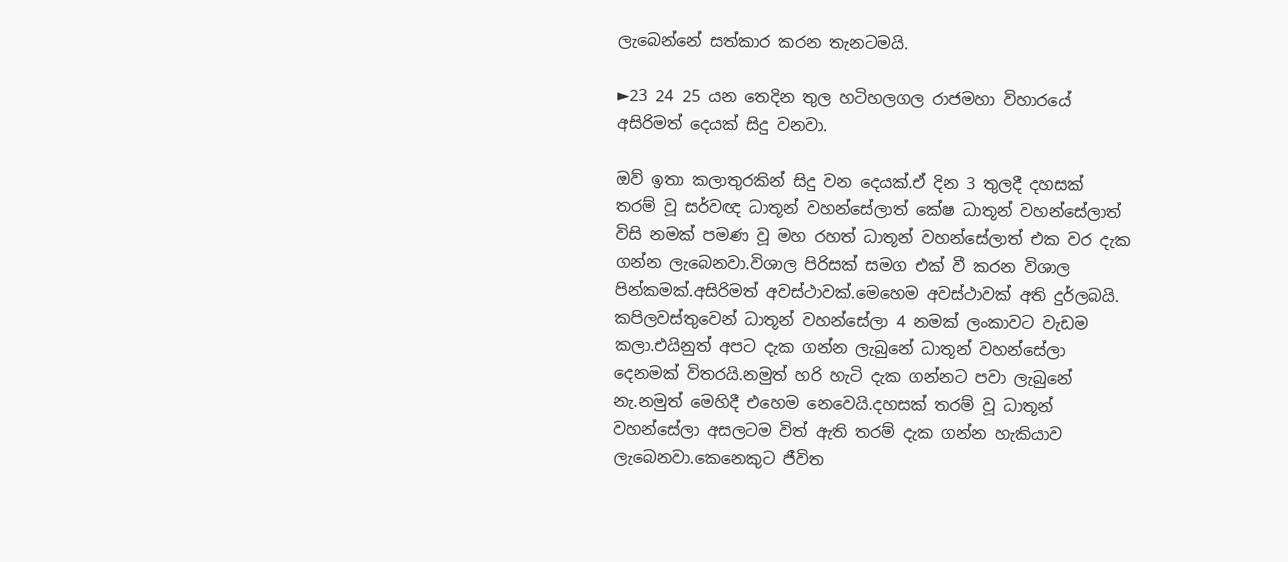ලැබෙන්නේ සත්කාර කරන තැනටමයි.

►23 24 25 යන තෙදින තුල හටිහලගල රාජමහා විහාරයේ අසිරිමත් දෙයක් සිදු වනවා.

ඔව් ඉතා කලාතුරකින් සිදු වන දෙයක්.ඒ දින 3 තුලදී දහසක් තරම් වූ සර්වඥ ධාතූන් වහන්සේලාත් කේෂ ධාතූන් වහන්සේලාත් විසි නමක් පමණ වූ මහ රහත් ධාතූන් වහන්සේලාත් එක වර දැක ගන්න ලැබෙනවා.විශාල පිරිසක් සමග එක් වී කරන විශාල පින්කමක්.අසිරිමත් අවස්ථාවක්.මෙහෙම අවස්ථාවක් අති දුර්ලබයි.
කපිලවස්තුවෙන් ධාතූන් වහන්සේලා 4 නමක් ලංකාවට වැඩම කලා.එයිනුත් අපට දැක ගන්න ලැබුනේ ධාතූන් වහන්සේලා දෙනමක් විතරයි.නමුත් හරි හැටි දැක ගන්නට පවා ලැබුනේ නැ.නමුත් මෙහිදී එහෙම නෙවෙයි.දහසක් තරම් වූ ධාතූන් වහන්සේලා අසලටම විත් ඇති තරම් දැක ගන්න හැකියාව ලැබෙනවා.කෙනෙකුට ජීවිත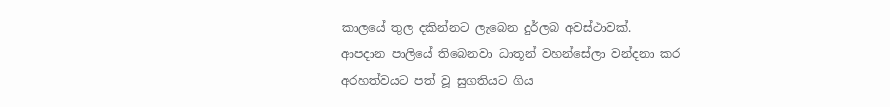කාලයේ තුල දකින්නට ලැබෙන දුර්ලබ අවස්ථාවක්.
ආපදාන පාලියේ තිබෙනවා ධාතූන් වහන්සේලා වන්දනා කර අරහත්වයට පත් වූ සුගතියට ගිය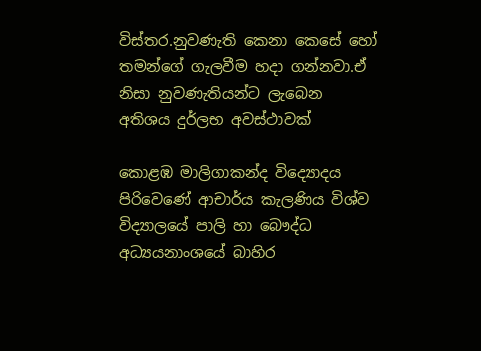විස්තර.නුවණැති කෙනා කෙසේ හෝ තමන්ගේ ගැලවීම හදා ගන්නවා.ඒ නිසා නුවණැතියන්ට ලැබෙන අතිශය දුර්ලභ අවස්ථාවක්

කොළඹ මාලිගාකන්ද විද්‍යොදය පිරිවෙණේ ආචාර්ය කැලණිය විශ්ව විද්‍යාලයේ පාලි හා බෞද්ධ අධ්‍යයනාංශයේ බාහිර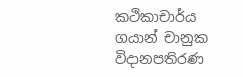කථිකාචාර්ය
ගයාන් චානුක විදානපතිරණ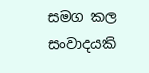සමග කල සංවාදයකි